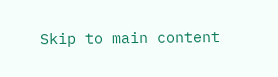Skip to main content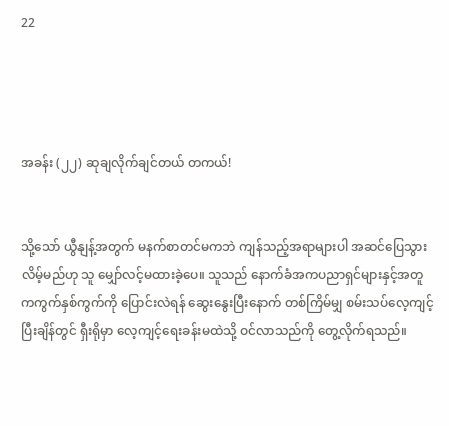22




အခန်း (၂၂) ဆုချလိုက်ချင်တယ် တကယ်!


သို့သော် ယွီနျန့်အတွက် မနက်စာတင်မကဘဲ ကျန်သည့်အရာများပါ အဆင်ပြေသွားလိမ့်မည်ဟု သူ မျှော်လင့်မထားခဲ့ပေ။ သူသည် နောက်ခံအကပညာရှင်များနှင့်အတူ ကကွက်နှစ်ကွက်ကို ပြောင်းလဲရန် ဆွေးနွေးပြီးနောက် တစ်ကြိမ်မျှ စမ်းသပ်လေ့ကျင့်ပြီးချိန်တွင် ရှီးရိုမှာ လေ့ကျင့်ရေးခန်းမထဲသို့ ဝင်လာသည်ကို တွေ့လိုက်ရသည်။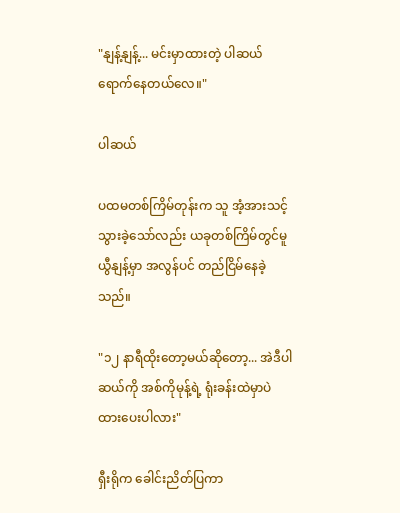"နျန့်နျန့်... မင်းမှာထားတဲ့ ပါဆယ် ရောက်နေတယ်လေ။"

ပါဆယ်

ပထမတစ်ကြိမ်တုန်းက သူ အံ့အားသင့်သွားခဲ့သော်လည်း ယခုတစ်ကြိမ်တွင်မူ ယွီနျန့်မှာ အလွန်ပင် တည်ငြိမ်နေခဲ့သည်။

"၁၂ နာရီထိုးတော့မယ်ဆိုတော့... အဲဒီပါဆယ်ကို အစ်ကိုမုန့်ရဲ့ ရုံးခန်းထဲမှာပဲ ထားပေးပါလား"

ရှီးရိုက ခေါင်းညိတ်ပြကာ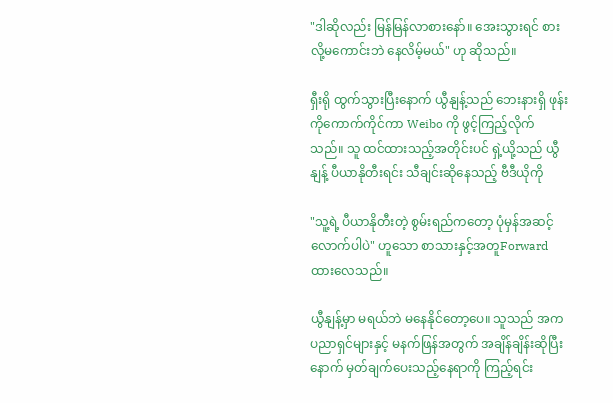"ဒါဆိုလည်း မြန်မြန်လာစားနော်။ အေးသွားရင် စားလို့မကောင်းဘဲ နေလိမ့်မယ်" ဟု ဆိုသည်။

ရှီးရို ထွက်သွားပြီးနောက် ယွီနျန့်သည် ဘေးနားရှိ ဖုန်းကိုကောက်ကိုင်ကာ Weibo ကို ဖွင့်ကြည့်လိုက်သည်။ သူ ထင်ထားသည့်အတိုင်းပင် ရှဲ့ယို့သည် ယွီနျန့် ပီယာနိုတီးရင်း သီချင်းဆိုနေသည့် ဗီဒီယိုကို

"သူ့ရဲ့ ပီယာနိုတီးတဲ့ စွမ်းရည်ကတော့ ပုံမှန်အဆင့်လောက်ပါပဲ" ဟူသော စာသားနှင့်အတူForward ထားလေသည်။

ယွီနျန့်မှာ မရယ်ဘဲ မနေနိုင်တော့ပေ။ သူသည် အကပညာရှင်များနှင့် မနက်ဖြန်အတွက် အချိန်ချိန်းဆိုပြီးနောက် မှတ်ချက်ပေးသည့်နေရာကို ကြည့်ရင်း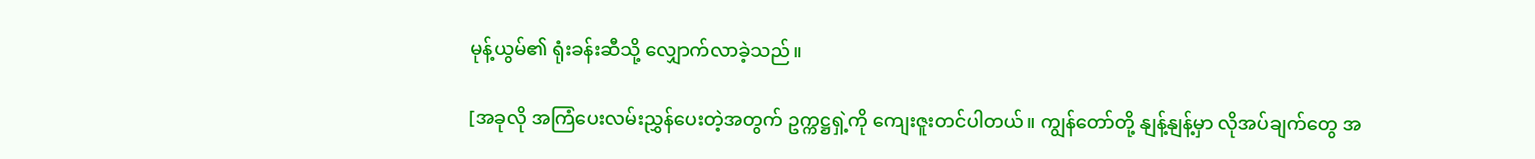မုန့်ယွမ်၏ ရုံးခန်းဆီသို့ လျှောက်လာခဲ့သည်။

[အခုလို အကြံပေးလမ်းညွှန်ပေးတဲ့အတွက် ဥက္ကဋ္ဌရှဲ့ကို ကျေးဇူးတင်ပါတယ်။ ကျွန်တော်တို့ နျန့်နျန့်မှာ လိုအပ်ချက်တွေ အ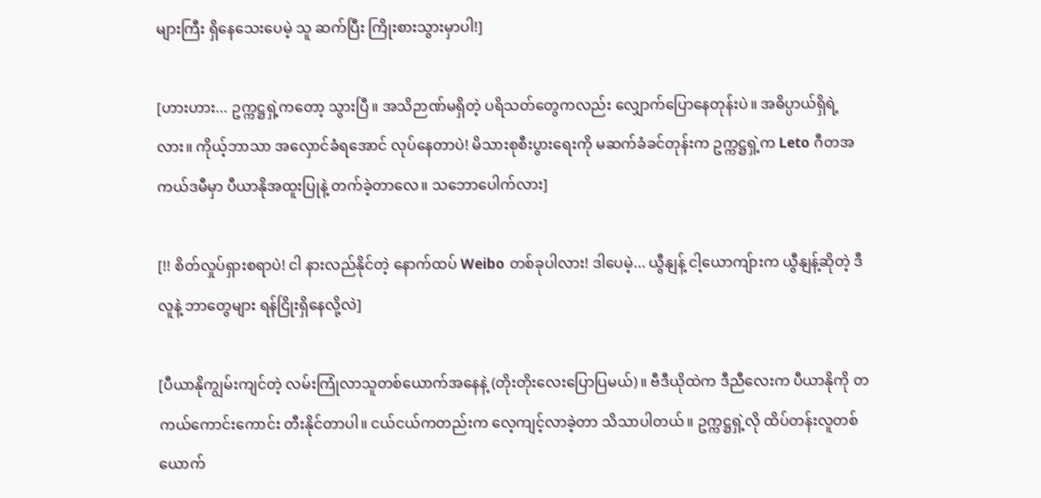များကြီး ရှိနေသေးပေမဲ့ သူ ဆက်ပြီး ကြိုးစားသွားမှာပါ!]

[ဟားဟား... ဥက္ကဋ္ဌရှဲ့ကတော့ သွားပြီ။ အသိဉာဏ်မရှိတဲ့ ပရိသတ်တွေကလည်း လျှောက်ပြောနေတုန်းပဲ။ အဓိပ္ပာယ်ရှိရဲ့လား။ ကိုယ့်ဘာသာ အလှောင်ခံရအောင် လုပ်နေတာပဲ! မိသားစုစီးပွားရေးကို မဆက်ခံခင်တုန်းက ဥက္ကဋ္ဌရှဲ့က Leto ဂီတအကယ်ဒမီမှာ ပီယာနိုအထူးပြုနဲ့ တက်ခဲ့တာလေ။ သဘောပေါက်လား]

[!! စိတ်လှုပ်ရှားစရာပဲ! ငါ နားလည်နိုင်တဲ့ နောက်ထပ် Weibo တစ်ခုပါလား! ဒါပေမဲ့... ယွီနျန့် ငါ့ယောကျ်ားက ယွီနျန့်ဆိုတဲ့ ဒီလူနဲ့ ဘာတွေများ ရန်ငြိုးရှိနေလို့လဲ]

[ပီယာနိုကျွမ်းကျင်တဲ့ လမ်းကြုံလာသူတစ်ယောက်အနေနဲ့ (တိုးတိုးလေးပြောပြမယ်)။ ဗီဒီယိုထဲက ဒီညီလေးက ပီယာနိုကို တကယ်ကောင်းကောင်း တီးနိုင်တာပါ။ ငယ်ငယ်ကတည်းက လေ့ကျင့်လာခဲ့တာ သိသာပါတယ်။ ဥက္ကဋ္ဌရှဲ့လို ထိပ်တန်းလူတစ်ယောက်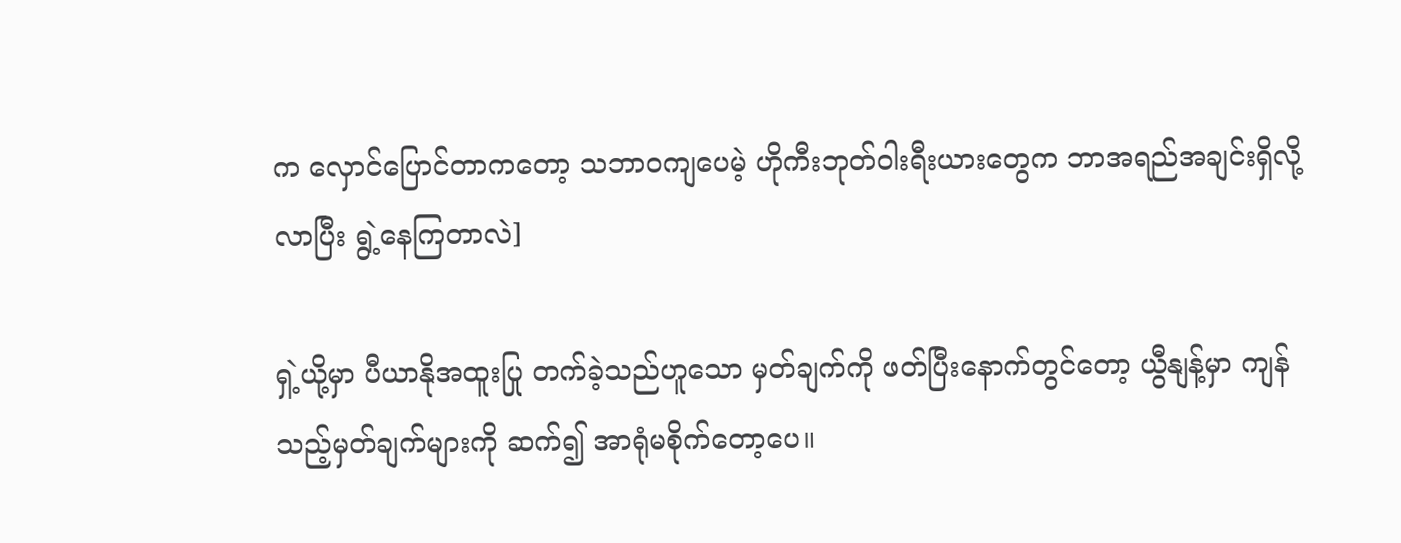က လှောင်ပြောင်တာကတော့ သဘာဝကျပေမဲ့ ဟိုကီးဘုတ်ဝါးရီးယားတွေက ဘာအရည်အချင်းရှိလို့ လာပြီး ရွဲ့နေကြတာလဲ]

ရှဲ့ယို့မှာ ပီယာနိုအထူးပြု တက်ခဲ့သည်ဟူသော မှတ်ချက်ကို ဖတ်ပြီးနောက်တွင်တော့ ယွီနျန့်မှာ ကျန်သည့်မှတ်ချက်များကို ဆက်၍ အာရုံမစိုက်တော့ပေ။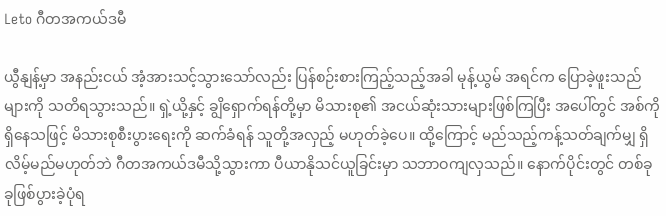Leto ဂီတအကယ်ဒမီ

ယွီနျန့်မှာ အနည်းငယ် အံ့အားသင့်သွားသော်လည်း ပြန်စဉ်းစားကြည့်သည့်အခါ မုန့်ယွမ် အရင်က ပြောခဲ့ဖူးသည်များကို သတိရသွားသည်။ ရှဲ့ယို့နှင့် ချွိရှောက်ရန်တို့မှာ မိသားစု၏ အငယ်ဆုံးသားများဖြစ်ကြပြီး အပေါ်တွင် အစ်ကိုရှိနေသဖြင့် မိသားစုစီးပွားရေးကို ဆက်ခံရန် သူတို့အလှည့် မဟုတ်ခဲ့ပေ။ ထို့ကြောင့် မည်သည့်ကန့်သတ်ချက်မျှ ရှိလိမ့်မည်မဟုတ်ဘဲ ဂီတအကယ်ဒမီသို့သွားကာ ပီယာနိုသင်ယူခြင်းမှာ သဘာဝကျလှသည်။ နောက်ပိုင်းတွင် တစ်ခုခုဖြစ်ပွားခဲ့ပုံရ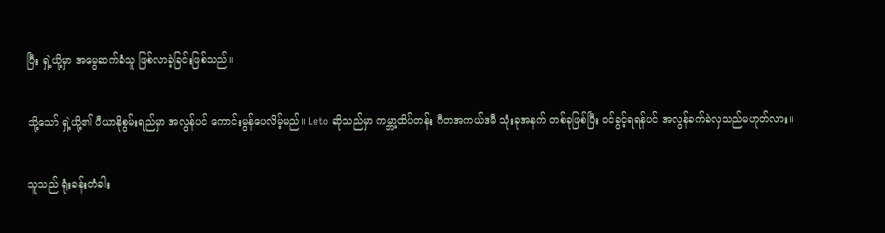ပြီး ရှဲ့ယို့မှာ အမွေဆက်ခံသူ ဖြစ်လာခဲ့ခြင်းဖြစ်သည်။

သို့သော် ရှဲ့ယို့၏ ပီယာနိုစွမ်းရည်မှာ အလွန်ပင် ကောင်းမွန်ပေလိမ့်မည်။ Leto ဆိုသည်မှာ ကမ္ဘာ့ထိပ်တန်း ဂီတအကယ်ဒမီ သုံးခုအနက် တစ်ခုဖြစ်ပြီး ဝင်ခွင့်ရရန်ပင် အလွန်ခက်ခဲလှသည်မဟုတ်လား။

သူသည် ရုံးခန်းတံခါး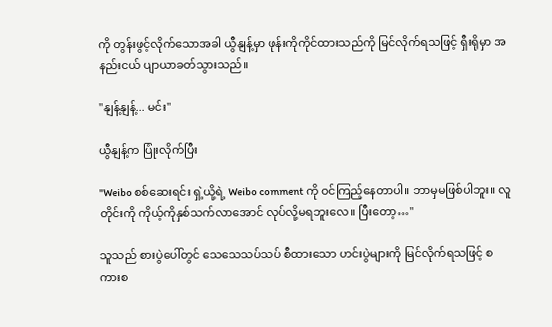ကို တွန်းဖွင့်လိုက်သောအခါ ယွီနျန့်မှာ ဖုန်းကိုကိုင်ထားသည်ကို မြင်လိုက်ရသဖြင့် ရှီးရိုမှာ အနည်းငယ် ပျာယာခတ်သွားသည်။

"နျန့်နျန့်... မင်း"

ယွီနျန့်က ပြုံးလိုက်ပြီး

"Weibo စစ်ဆေးရင်း ရှဲ့ယို့ရဲ့ Weibo comment ကို ဝင်ကြည့်နေတာပါ။ ဘာမှမဖြစ်ပါဘူး။ လူတိုင်းကို ကိုယ့်ကိုနှစ်သက်လာအောင် လုပ်လို့မရဘူးလေ။ ပြီးတော့…"

သူသည် စားပွဲပေါ်တွင် သေသေသပ်သပ် စီထားသော ဟင်းပွဲများကို မြင်လိုက်ရသဖြင့် စကားစ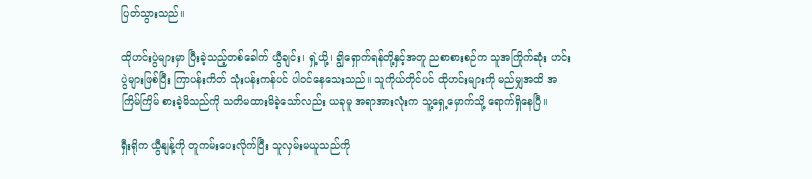ပြတ်သွားသည်။

ထိုဟင်းပွဲများမှာ ပြီးခဲ့သည့်တစ်ခေါက် ယွီချင်း၊ ရှဲ့ယို့၊ ချွိရှောက်ရန်တို့နှင့်အတူ ညစာစားစဉ်က သူအကြိုက်ဆုံး ဟင်းပွဲများဖြစ်ပြီး ကြာပန်းကိတ် သုံးပန်းကန်ပင် ပါဝင်နေသေးသည်။ သူကိုယ်တိုင်ပင် ထိုဟင်းများကို မည်မျှအထိ အကြိမ်ကြိမ် စားခဲ့မိသည်ကို သတိမထားမိခဲ့သော်လည်း ယခုမူ အရာအားလုံးက သူ့ရှေ့မှောက်သို့ ရောက်ရှိနေပြီ။

ရှီးရိုက ယွီနျန့်ကို တူကမ်းပေးလိုက်ပြီး သူလှမ်းမယူသည်ကို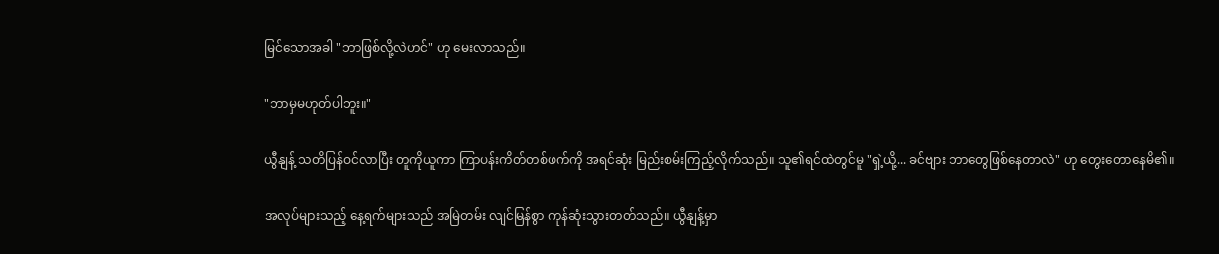မြင်သောအခါ "ဘာဖြစ်လို့လဲဟင်" ဟု မေးလာသည်။

"ဘာမှမဟုတ်ပါဘူး။"

ယွီနျန့် သတိပြန်ဝင်လာပြီး တူကိုယူကာ ကြာပန်းကိတ်တစ်ဖက်ကို အရင်ဆုံး မြည်းစမ်းကြည့်လိုက်သည်။ သူ၏ရင်ထဲတွင်မူ "ရှဲ့ယို့... ခင်ဗျား ဘာတွေဖြစ်နေတာလဲ" ဟု တွေးတောနေမိ၏။

အလုပ်များသည့် နေ့ရက်များသည် အမြဲတမ်း လျင်မြန်စွာ ကုန်ဆုံးသွားတတ်သည်။ ယွီနျန့်မှာ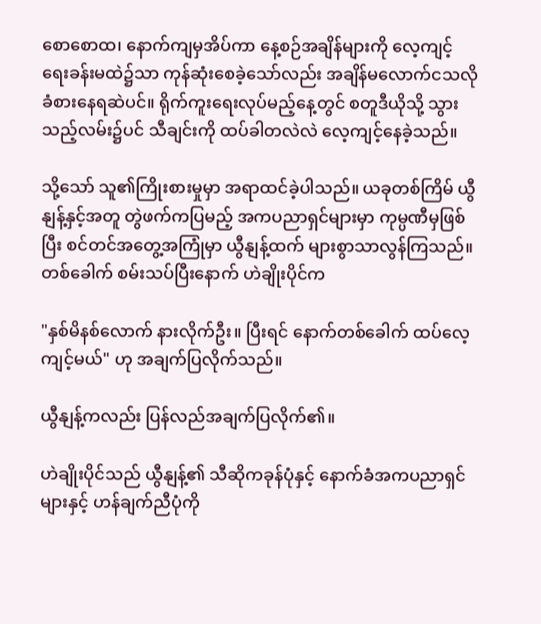စောစောထ၊ နောက်ကျမှအိပ်ကာ နေ့စဉ်အချိန်များကို လေ့ကျင့်ရေးခန်းမထဲ၌သာ ကုန်ဆုံးစေခဲ့သော်လည်း အချိန်မလောက်ငသလို ခံစားနေရဆဲပင်။ ရိုက်ကူးရေးလုပ်မည့်နေ့တွင် စတူဒီယိုသို့ သွားသည့်လမ်း၌ပင် သီချင်းကို ထပ်ခါတလဲလဲ လေ့ကျင့်နေခဲ့သည်။

သို့သော် သူ၏ကြိုးစားမှုမှာ အရာထင်ခဲ့ပါသည်။ ယခုတစ်ကြိမ် ယွီနျန့်နှင့်အတူ တွဲဖက်ကပြမည့် အကပညာရှင်များမှာ ကုမ္ပဏီမှဖြစ်ပြီး စင်တင်အတွေ့အကြုံမှာ ယွီနျန့်ထက် များစွာသာလွန်ကြသည်။ တစ်ခေါက် စမ်းသပ်ပြီးနောက် ဟဲချိုးပိုင်က

"နှစ်မိနစ်လောက် နားလိုက်ဦး။ ပြီးရင် နောက်တစ်ခေါက် ထပ်လေ့ကျင့်မယ်" ဟု အချက်ပြလိုက်သည်။

ယွီနျန့်ကလည်း ပြန်လည်အချက်ပြလိုက်၏။

ဟဲချိုးပိုင်သည် ယွီနျန့်၏ သီဆိုကခုန်ပုံနှင့် နောက်ခံအကပညာရှင်များနှင့် ဟန်ချက်ညီပုံကို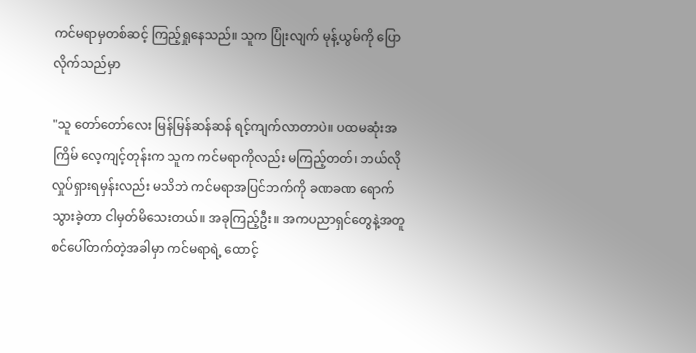ကင်မရာမှတစ်ဆင့် ကြည့်ရှုနေသည်။ သူက ပြုံးလျက် မုန့်ယွမ်ကို ပြောလိုက်သည်မှာ

"သူ တော်တော်လေး မြန်မြန်ဆန်ဆန် ရင့်ကျက်လာတာပဲ။ ပထမဆုံးအကြိမ် လေ့ကျင့်တုန်းက သူက ကင်မရာကိုလည်း မကြည့်တတ်၊ ဘယ်လိုလှုပ်ရှားရမှန်းလည်း မသိဘဲ ကင်မရာအပြင်ဘက်ကို ခဏခဏ ရောက်သွားခဲ့တာ ငါမှတ်မိသေးတယ်။ အခုကြည့်ဦး။ အကပညာရှင်တွေနဲ့အတူ စင်ပေါ်တက်တဲ့အခါမှာ ကင်မရာရဲ့ ထောင့်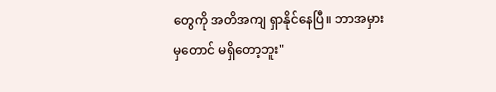တွေကို အတိအကျ ရှာနိုင်နေပြီ။ ဘာအမှားမှတောင် မရှိတော့ဘူး"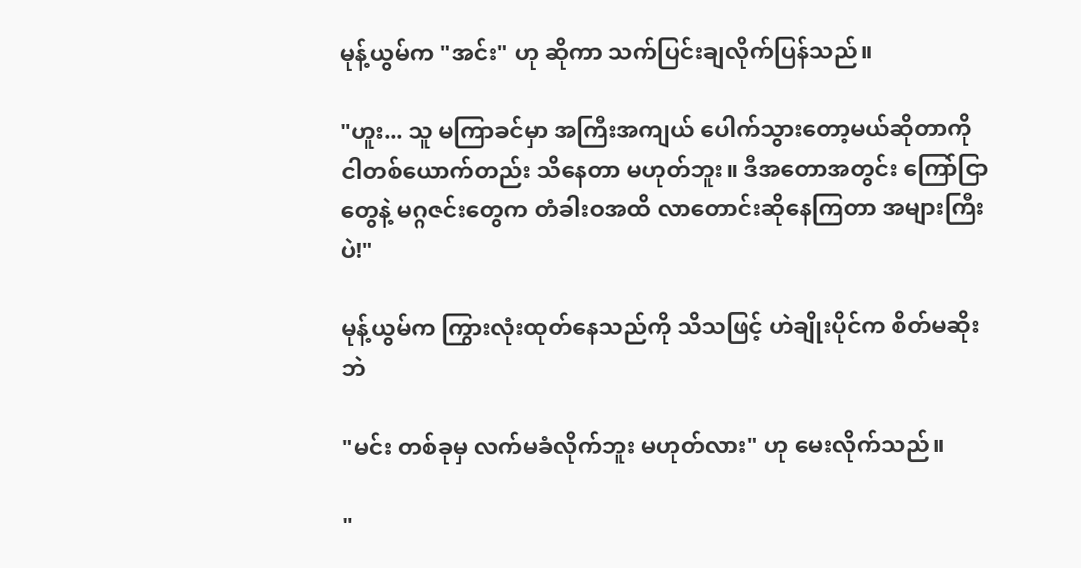မုန့်ယွမ်က "အင်း" ဟု ဆိုကာ သက်ပြင်းချလိုက်ပြန်သည်။

"ဟူး... သူ မကြာခင်မှာ အကြီးအကျယ် ပေါက်သွားတော့မယ်ဆိုတာကို ငါတစ်ယောက်တည်း သိနေတာ မဟုတ်ဘူး။ ဒီအတောအတွင်း ကြော်ငြာတွေနဲ့ မဂ္ဂဇင်းတွေက တံခါးဝအထိ လာတောင်းဆိုနေကြတာ အများကြီးပဲ!"

မုန့်ယွမ်က ကြွားလုံးထုတ်နေသည်ကို သိသဖြင့် ဟဲချိုးပိုင်က စိတ်မဆိုးဘဲ

"မင်း တစ်ခုမှ လက်မခံလိုက်ဘူး မဟုတ်လား" ဟု မေးလိုက်သည်။

"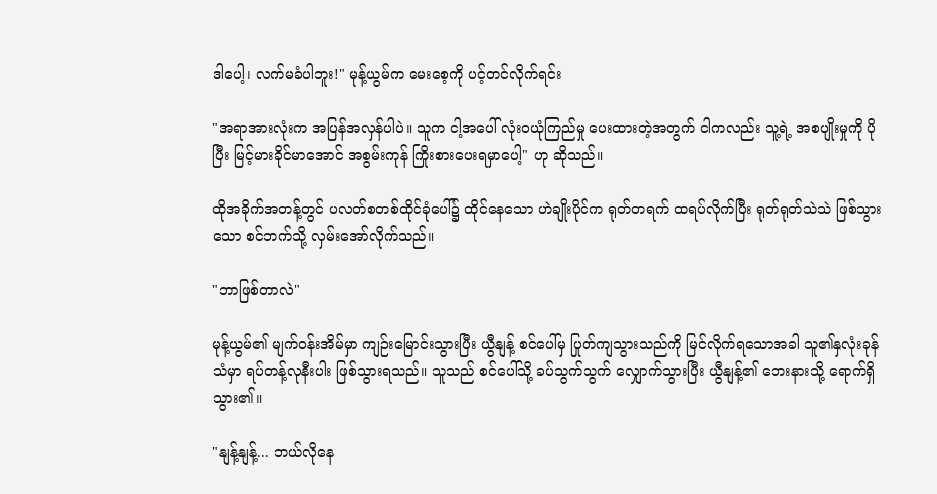ဒါပေါ့၊ လက်မခံပါဘူး!" မုန့်ယွမ်က မေးစေ့ကို ပင့်တင်လိုက်ရင်း

"အရာအားလုံးက အပြန်အလှန်ပါပဲ။ သူက ငါ့အပေါ် လုံးဝယုံကြည်မှု ပေးထားတဲ့အတွက် ငါကလည်း သူ့ရဲ့ အစပျိုးမှုကို ပိုပြီး မြင့်မားခိုင်မာအောင် အစွမ်းကုန် ကြိုးစားပေးရမှာပေါ့" ဟု ဆိုသည်။

ထိုအခိုက်အတန့်တွင် ပလတ်စတစ်ထိုင်ခုံပေါ်၌ ထိုင်နေသော ဟဲချိုးပိုင်က ရုတ်တရက် ထရပ်လိုက်ပြီး ရုတ်ရုတ်သဲသဲ ဖြစ်သွားသော စင်ဘက်သို့ လှမ်းအော်လိုက်သည်။

"ဘာဖြစ်တာလဲ"

မုန့်ယွမ်၏ မျက်ဝန်းအိမ်မှာ ကျဉ်းမြောင်းသွားပြီး ယွီနျန့် စင်ပေါ်မှ ပြုတ်ကျသွားသည်ကို မြင်လိုက်ရသောအခါ သူ၏နှလုံးခုန်သံမှာ ရပ်တန့်လုနီးပါး ဖြစ်သွားရသည်။ သူသည် စင်ပေါ်သို့ ခပ်သွက်သွက် လျှောက်သွားပြီး ယွီနျန့်၏ ဘေးနားသို့ ရောက်ရှိသွား၏။

"နျန့်နျန့်... ဘယ်လိုနေ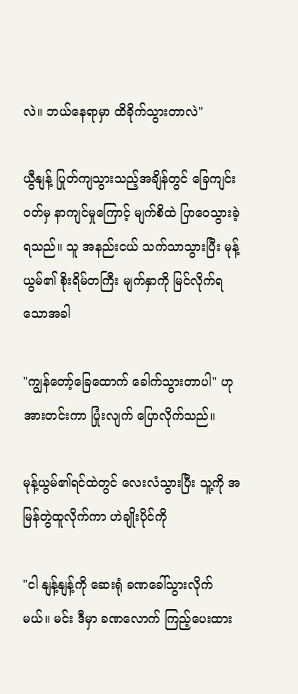လဲ။ ဘယ်နေရာမှာ ထိခိုက်သွားတာလဲ"

ယွီနျန့် ပြုတ်ကျသွားသည့်အချိန်တွင် ခြေကျင်းဝတ်မှ နာကျင်မှုကြောင့် မျက်စိထဲ ပြာဝေသွားခဲ့ရသည်။ သူ အနည်းငယ် သက်သာသွားပြီး မုန့်ယွမ်၏ စိုးရိမ်တကြီး မျက်နှာကို မြင်လိုက်ရသောအခါ

"ကျွန်တော့်ခြေထောက် ခေါက်သွားတာပါ" ဟု အားတင်းကာ ပြုံးလျက် ပြောလိုက်သည်။

မုန့်ယွမ်၏ရင်ထဲတွင် လေးလံသွားပြီး သူ့ကို အမြန်တွဲထူလိုက်ကာ ဟဲချိုးပိုင်ကို

"ငါ နျန့်နျန့်ကို ဆေးရုံ ခဏခေါ်သွားလိုက်မယ်။ မင်း ဒီမှာ ခဏလောက် ကြည့်ပေးထား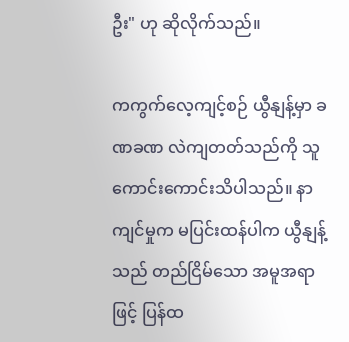ဦး" ဟု ဆိုလိုက်သည်။

ကကွက်လေ့ကျင့်စဉ် ယွီနျန့်မှာ ခဏခဏ လဲကျတတ်သည်ကို သူ ကောင်းကောင်းသိပါသည်။ နာကျင်မှုက မပြင်းထန်ပါက ယွီနျန့်သည် တည်ငြိမ်သော အမူအရာဖြင့် ပြန်ထ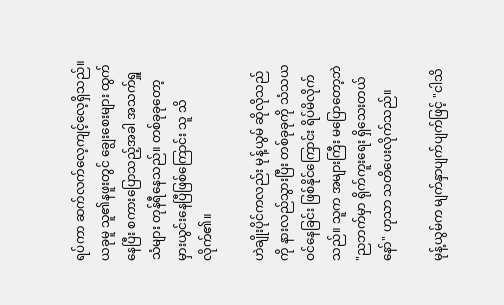ရပ်ကာ ဆက်လက်လေ့ကျင့်လေ့ရှိသည်။ ယခုမူ သူ၏နဖူးတွင် ချွေးစေးများ ထွက်နေပြီး စကားပြောသည့်အခါ အသက်ရှူသံများ တုန်ရီနေသည်။ တစ်ခုခုတော့ မှားယွင်းနေပြီဖြစ်ကြောင်း သူ သိလိုက်၏။

ဟဲချိုးပိုင်ကလည်း မုန့်ယွမ် ဆိုလိုသည်ကို နားလည်သွားပြီး တစ်ခုခုကို သံသယဝင်နေခြင်း ဖြစ်နိုင်ကြောင်း ရိပ်မိလိုက်သည်။ သူက အများကြီး မပြောတော့ဘဲ "ညဘက်မှာ ရိုက်ကူးရေး ရှိသေးတယ်နော်" ဟုသာ သတိပေးလိုက်သည်။

မုန့်ယွမ်က မျက်နှာပျက်ပျက်ဖြင့် "ငါသိ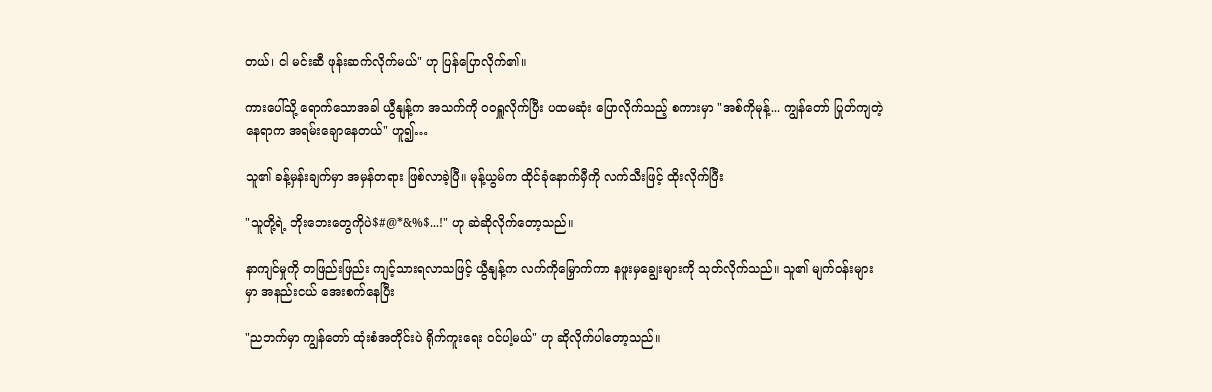တယ်၊ ငါ မင်းဆီ ဖုန်းဆက်လိုက်မယ်" ဟု ပြန်ပြောလိုက်၏။

ကားပေါ်သို့ ရောက်သောအခါ ယွီနျန့်က အသက်ကို ဝဝရှူလိုက်ပြီး ပထမဆုံး ပြောလိုက်သည့် စကားမှာ "အစ်ကိုမုန့်... ကျွန်တော် ပြုတ်ကျတဲ့နေရာက အရမ်းချောနေတယ်" ဟူ၍…

သူ၏ ခန့်မှန်းချက်မှာ အမှန်တရား ဖြစ်လာခဲ့ပြီ။ မုန့်ယွမ်က ထိုင်ခုံနောက်မှီကို လက်သီးဖြင့် ထိုးလိုက်ပြီး

"သူတို့ရဲ့ ဘိုးဘေးတွေကိုပဲ$#@*&%$...!" ဟု ဆဲဆိုလိုက်တော့သည်။

နာကျင်မှုကို တဖြည်းဖြည်း ကျင့်သားရလာသဖြင့် ယွီနျန့်က လက်ကိုမြှောက်ကာ နဖူးမှချွေးများကို သုတ်လိုက်သည်။ သူ၏ မျက်ဝန်းများမှာ အနည်းငယ် အေးစက်နေပြီး

"ညဘက်မှာ ကျွန်တော် ထုံးစံအတိုင်းပဲ ရိုက်ကူးရေး ဝင်ပါ့မယ်" ဟု ဆိုလိုက်ပါတော့သည်။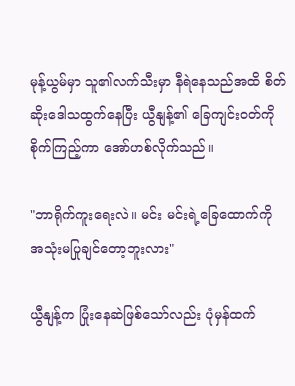မုန့်ယွမ်မှာ သူ၏လက်သီးမှာ နီရဲနေသည်အထိ စိတ်ဆိုးဒေါသထွက်နေပြီး ယွီနျန့်၏ ခြေကျင်းဝတ်ကို စိုက်ကြည့်ကာ အော်ဟစ်လိုက်သည်။

"ဘာရိုက်ကူးရေးလဲ။ မင်း မင်းရဲ့ခြေထောက်ကို အသုံးမပြုချင်တော့ဘူးလား"

ယွီနျန့်က ပြုံးနေဆဲဖြစ်သော်လည်း ပုံမှန်ထက်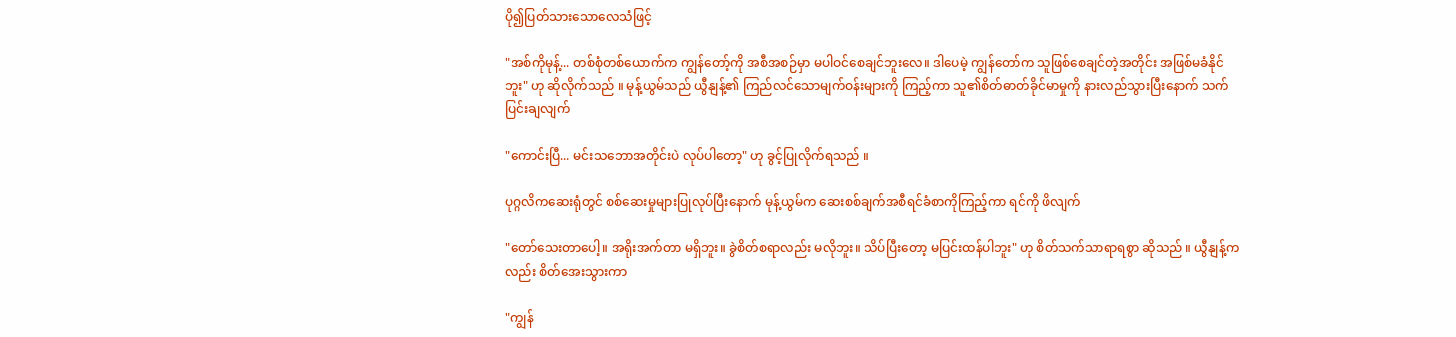ပို၍ပြတ်သားသောလေသံဖြင့်

"အစ်ကိုမုန့်... တစ်စုံတစ်ယောက်က ကျွန်တော့်ကို အစီအစဉ်မှာ မပါဝင်စေချင်ဘူးလေ။ ဒါပေမဲ့ ကျွန်တော်က သူဖြစ်စေချင်တဲ့အတိုင်း အဖြစ်မခံနိုင်ဘူး" ဟု ဆိုလိုက်သည် ။ မုန့်ယွမ်သည် ယွီနျန့်၏ ကြည်လင်သောမျက်ဝန်းများကို ကြည့်ကာ သူ၏စိတ်ဓာတ်ခိုင်မာမှုကို နားလည်သွားပြီးနောက် သက်ပြင်းချလျက်

"ကောင်းပြီ... မင်းသဘောအတိုင်းပဲ လုပ်ပါတော့" ဟု ခွင့်ပြုလိုက်ရသည် ။

ပုဂ္ဂလိကဆေးရုံတွင် စစ်ဆေးမှုများပြုလုပ်ပြီးနောက် မုန့်ယွမ်က ဆေးစစ်ချက်အစီရင်ခံစာကိုကြည့်ကာ ရင်ကို ဖိလျက်

"တော်သေးတာပေါ့။ အရိုးအက်တာ မရှိဘူး။ ခွဲစိတ်စရာလည်း မလိုဘူး။ သိပ်ပြီးတော့ မပြင်းထန်ပါဘူး" ဟု စိတ်သက်သာရာရစွာ ဆိုသည် ။ ယွီနျန့်ကလည်း စိတ်အေးသွားကာ

"ကျွန်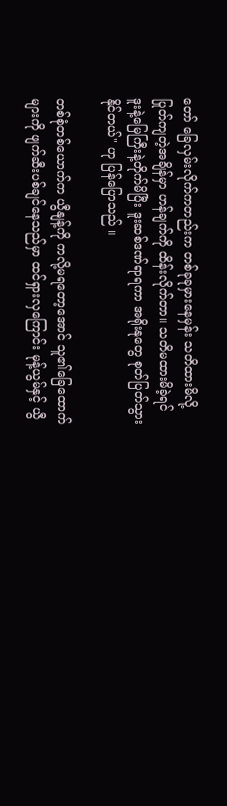တော် ခြေလှမ်းလိုက်ကတည်းက တစ်ခုခုမှားနေမှန်း သတိထားမိလို့ ပြုတ်ကျတဲ့အချိန်မှာ ဟန်ချက်ကို ထိန်းလိုက်တာ။ သတိမထားမိခဲ့ရင် ဒူးနဲ့မြေကြီးနဲ့တိုက်မိပြီး ဒူးဆစ်ဒဏ်ရာရကာ အရိုးနုတွေ စုတ်ပြတ်သွားနိုင်တယ်" ဟု ပြန်ပြောသည် ။

တစ်စုံတစ်ယောက်က ယွီနျန့်ကို ကလို့မရတော့အောင် သူ၏ခြေထောက်များကို ဖျက်ဆီးပစ်ချင်နေသည်မှာ ထင်ရှားလှကြောင်း မုန့်ယွမ်နှင့် ယွီ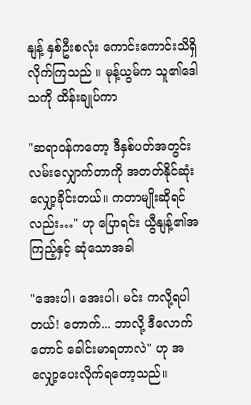နျန့် နှစ်ဦးစလုံး ကောင်းကောင်းသိရှိလိုက်ကြသည် ။ မုန့်ယွမ်က သူ၏ဒေါသကို ထိန်းချုပ်ကာ

"ဆရာဝန်ကတော့ ဒီနှစ်ပတ်အတွင်း လမ်းလျှောက်တာကို အတတ်နိုင်ဆုံး လျှော့ခိုင်းတယ်။ ကတာမျိုးဆိုရင်လည်း…" ဟု ပြောရင်း ယွီနျန့်၏အကြည့်နှင့် ဆုံသောအခါ

"အေးပါ၊ အေးပါ၊ မင်း ကလို့ရပါတယ်! တောက်... ဘာလို့ ဒီလောက်တောင် ခေါင်းမာရတာလဲ" ဟု အလျှော့ပေးလိုက်ရတော့သည်။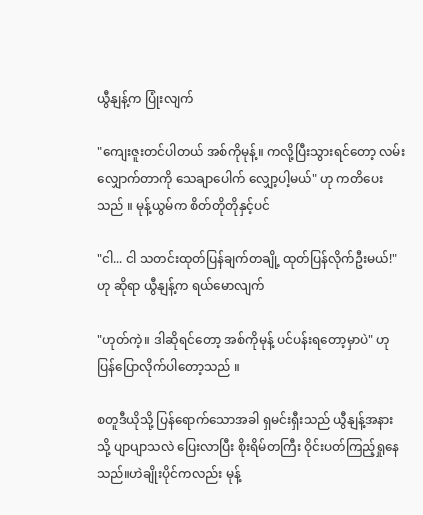ယွီနျန့်က ပြုံးလျက်

"ကျေးဇူးတင်ပါတယ် အစ်ကိုမုန့်။ ကလို့ပြီးသွားရင်တော့ လမ်းလျှောက်တာကို သေချာပေါက် လျှော့ပါ့မယ်" ဟု ကတိပေးသည် ။ မုန့်ယွမ်က စိတ်တိုတိုနှင့်ပင်

"ငါ... ငါ သတင်းထုတ်ပြန်ချက်တချို့ ထုတ်ပြန်လိုက်ဦးမယ်!" ဟု ဆိုရာ ယွီနျန့်က ရယ်မောလျက်

"ဟုတ်ကဲ့။ ဒါဆိုရင်တော့ အစ်ကိုမုန့် ပင်ပန်းရတော့မှာပဲ" ဟု ပြန်ပြောလိုက်ပါတော့သည် ။

စတူဒီယိုသို့ ပြန်ရောက်သောအခါ ရှမင်းရှီးသည် ယွီနျန့်အနားသို့ ပျာပျာသလဲ ပြေးလာပြီး စိုးရိမ်တကြီး ဝိုင်းပတ်ကြည့်ရှုနေသည်။ဟဲချိုးပိုင်ကလည်း မုန့်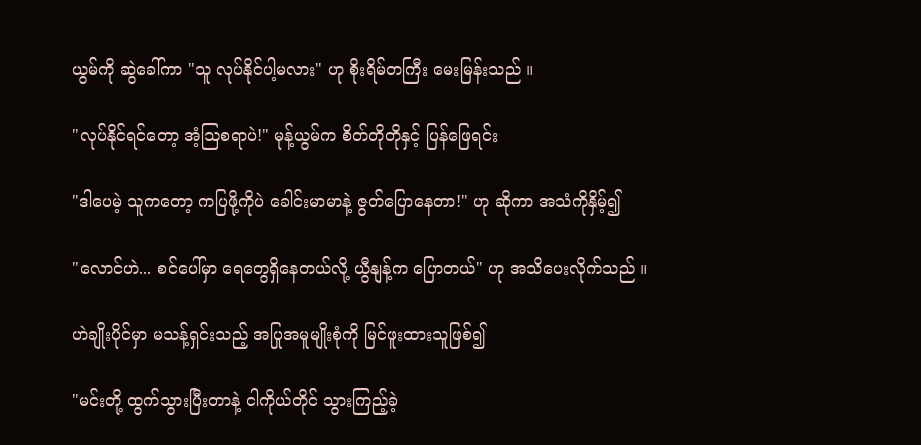ယွမ်ကို ဆွဲခေါ်ကာ "သူ လုပ်နိုင်ပါ့မလား" ဟု စိုးရိမ်တကြီး မေးမြန်းသည် ။

"လုပ်နိုင်ရင်တော့ အံ့ဩစရာပဲ!" မုန့်ယွမ်က စိတ်တိုတိုနှင့် ပြန်ဖြေရင်း

"ဒါပေမဲ့ သူကတော့ ကပြဖို့ကိုပဲ ခေါင်းမာမာနဲ့ ဇွတ်ပြောနေတာ!" ဟု ဆိုကာ အသံကိုနှိမ့်၍

"လောင်ဟဲ... စင်ပေါ်မှာ ရေတွေရှိနေတယ်လို့ ယွီနျန့်က ပြောတယ်" ဟု အသိပေးလိုက်သည် ။

ဟဲချိုးပိုင်မှာ မသန့်ရှင်းသည့် အပြုအမူမျိုးစုံကို မြင်ဖူးထားသူဖြစ်၍

"မင်းတို့ ထွက်သွားပြီးတာနဲ့ ငါကိုယ်တိုင် သွားကြည့်ခဲ့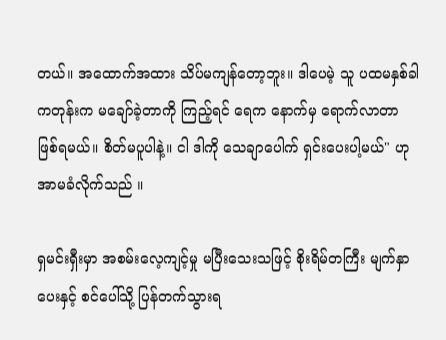တယ်။ အထောက်အထား သိပ်မကျန်တော့ဘူး။ ဒါပေမဲ့ သူ ပထမနှစ်ခါ ကတုန်းက မချော်ခဲ့တာကို ကြည့်ရင် ရေက နောက်မှ ရောက်လာတာ ဖြစ်ရမယ်။ စိတ်မပူပါနဲ့။ ငါ ဒါကို သေချာပေါက် ရှင်းပေးပါ့မယ်" ဟု အာမခံလိုက်သည် ။

ရှမင်းရှီးမှာ အစမ်းလေ့ကျင့်မှု မပြီးသေးသဖြင့် စိုးရိမ်တကြီး မျက်နှာပေးနှင့် စင်ပေါ်သို့ ပြန်တက်သွားရ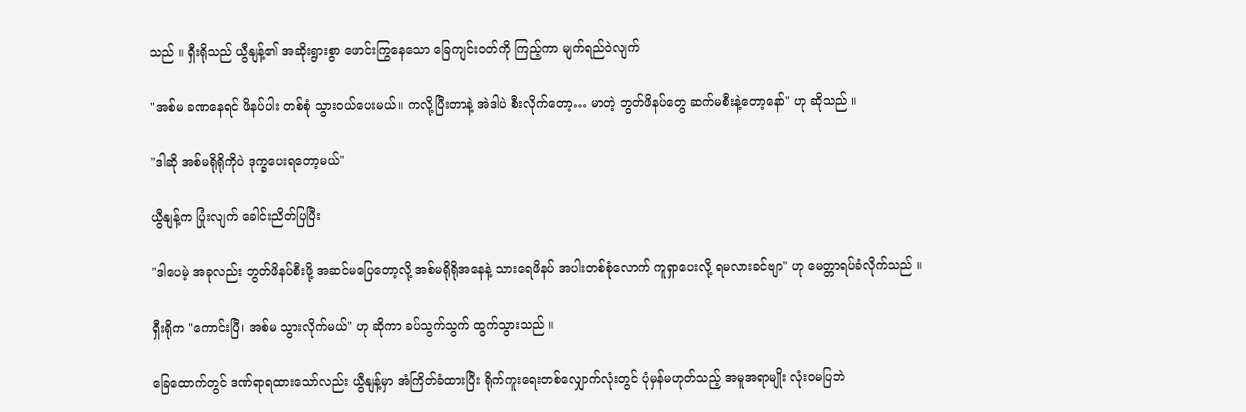သည် ။ ရှီးရိုသည် ယွီနျန့်၏ အဆိုးရွားစွာ ဖောင်းကြွနေသော ခြေကျင်းဝတ်ကို ကြည့်ကာ မျက်ရည်ဝဲလျက်

"အစ်မ ခဏနေရင် ဖိနပ်ပါး တစ်စုံ သွားဝယ်ပေးမယ်။ ကလို့ပြီးတာနဲ့ အဲဒါပဲ စီးလိုက်တော့… မာတဲ့ ဘွတ်ဖိနပ်တွေ ဆက်မစီးနဲ့တော့နော်" ဟု ဆိုသည် ။

"ဒါဆို အစ်မရိုရိုကိုပဲ ဒုက္ခပေးရတော့မယ်"

ယွီနျန့်က ပြုံးလျက် ခေါင်းညိတ်ပြပြီး

"ဒါပေမဲ့ အခုလည်း ဘွတ်ဖိနပ်စီးဖို့ အဆင်မပြေတော့လို့ အစ်မရိုရိုအနေနဲ့ သားရေဖိနပ် အပါးတစ်စုံလောက် ကူရှာပေးလို့ ရမလားခင်ဗျာ" ဟု မေတ္တာရပ်ခံလိုက်သည် ။

ရှီးရိုက "ကောင်းပြီ၊ အစ်မ သွားလိုက်မယ်" ဟု ဆိုကာ ခပ်သွက်သွက် ထွက်သွားသည် ။

ခြေထောက်တွင် ဒဏ်ရာရထားသော်လည်း ယွီနျန့်မှာ အံကြိတ်ခံထားပြီး ရိုက်ကူးရေးတစ်လျှောက်လုံးတွင် ပုံမှန်မဟုတ်သည့် အမူအရာမျိုး လုံးဝမပြဘဲ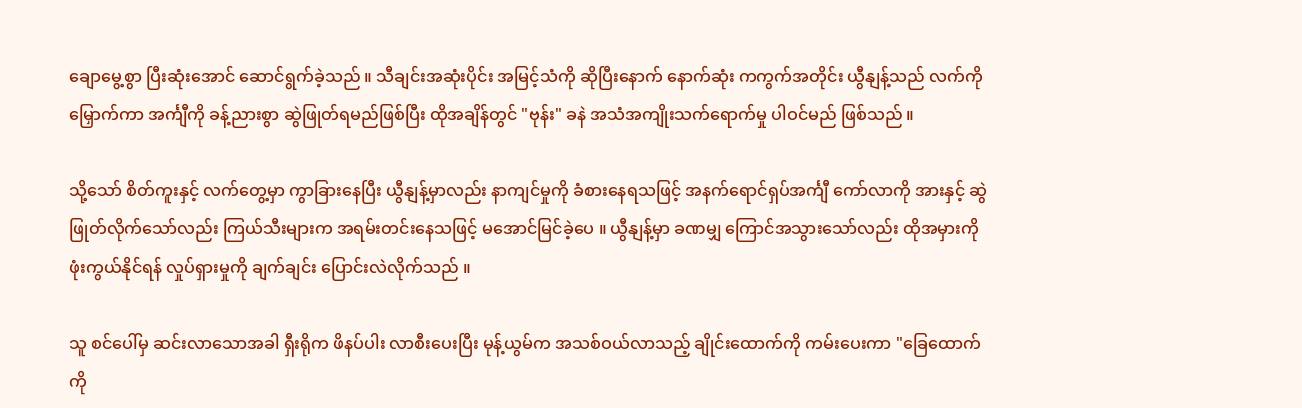ချောမွေ့စွာ ပြီးဆုံးအောင် ဆောင်ရွက်ခဲ့သည် ။ သီချင်းအဆုံးပိုင်း အမြင့်သံကို ဆိုပြီးနောက် နောက်ဆုံး ကကွက်အတိုင်း ယွီနျန့်သည် လက်ကိုမြှောက်ကာ အင်္ကျီကို ခန့်ညားစွာ ဆွဲဖြုတ်ရမည်ဖြစ်ပြီး ထိုအချိန်တွင် "ဗုန်း" ခနဲ အသံအကျိုးသက်ရောက်မှု ပါဝင်မည် ဖြစ်သည် ။

သို့သော် စိတ်ကူးနှင့် လက်တွေ့မှာ ကွာခြားနေပြီး ယွီနျန့်မှာလည်း နာကျင်မှုကို ခံစားနေရသဖြင့် အနက်ရောင်ရှပ်အင်္ကျီ ကော်လာကို အားနှင့် ဆွဲဖြုတ်လိုက်သော်လည်း ကြယ်သီးများက အရမ်းတင်းနေသဖြင့် မအောင်မြင်ခဲ့ပေ ။ ယွီနျန့်မှာ ခဏမျှ ကြောင်အသွားသော်လည်း ထိုအမှားကို ဖုံးကွယ်နိုင်ရန် လှုပ်ရှားမှုကို ချက်ချင်း ပြောင်းလဲလိုက်သည် ။

သူ စင်ပေါ်မှ ဆင်းလာသောအခါ ရှီးရိုက ဖိနပ်ပါး လာစီးပေးပြီး မုန့်ယွမ်က အသစ်ဝယ်လာသည့် ချိုင်းထောက်ကို ကမ်းပေးကာ "ခြေထောက်ကို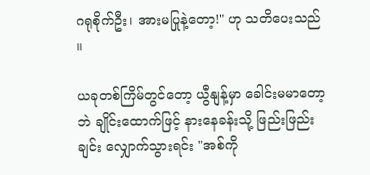ဂရုစိုက်ဦး၊ အားမပြုနဲ့တော့!" ဟု သတိပေးသည် ။

ယခုတစ်ကြိမ်တွင်တော့ ယွီနျန့်မှာ ခေါင်းမမာတော့ဘဲ ချိုင်းထောက်ဖြင့် နားနေခန်းသို့ ဖြည်းဖြည်းချင်း လျှောက်သွားရင်း "အစ်ကို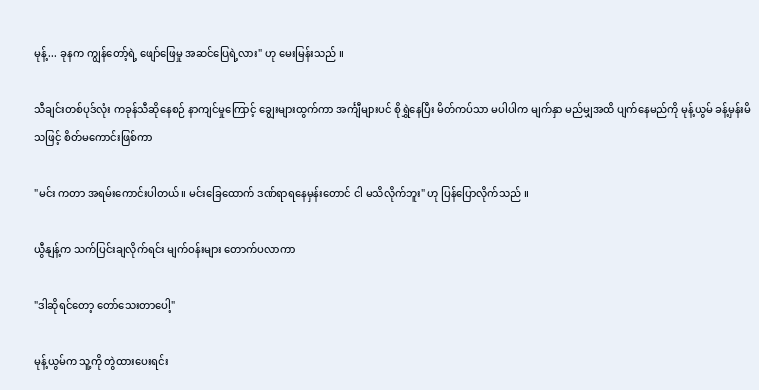မုန့်... ခုနက ကျွန်တော့်ရဲ့ ဖျော်ဖြေမှု အဆင်ပြေရဲ့လား" ဟု မေးမြန်းသည် ။

သီချင်းတစ်ပုဒ်လုံး ကခုန်သီဆိုနေစဉ် နာကျင်မှုကြောင့် ချွေးများထွက်ကာ အင်္ကျီများပင် စိုရွှဲနေပြီး မိတ်ကပ်သာ မပါပါက မျက်နှာ မည်မျှအထိ ပျက်နေမည်ကို မုန့်ယွမ် ခန့်မှန်းမိသဖြင့် စိတ်မကောင်းဖြစ်ကာ

"မင်း ကတာ အရမ်းကောင်းပါတယ်။ မင်းခြေထောက် ဒဏ်ရာရနေမှန်းတောင် ငါ မသိလိုက်ဘူး" ဟု ပြန်ပြောလိုက်သည် ။

ယွီနျန့်က သက်ပြင်းချလိုက်ရင်း မျက်ဝန်းများ တောက်ပလာကာ

"ဒါဆိုရင်တော့ တော်သေးတာပေါ့"

မုန့်ယွမ်က သူ့ကို တွဲထားပေးရင်း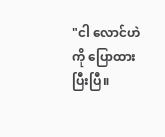"ငါ လောင်ဟဲကို ပြောထားပြီးပြီ။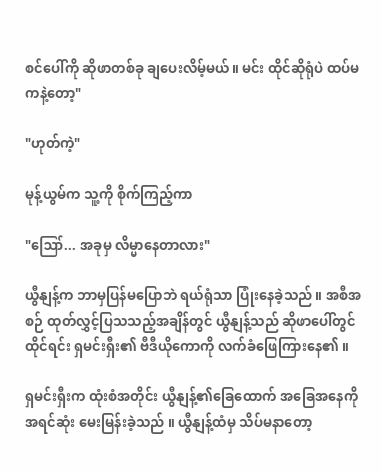စင်ပေါ်ကို ဆိုဖာတစ်ခု ချပေးလိမ့်မယ်။ မင်း ထိုင်ဆိုရုံပဲ ထပ်မကနဲ့တော့"

"ဟုတ်ကဲ့"

မုန့်ယွမ်က သူ့ကို စိုက်ကြည့်ကာ

"ဪ... အခုမှ လိမ္မာနေတာလား"

ယွီနျန့်က ဘာမှပြန်မပြောဘဲ ရယ်ရုံသာ ပြုံးနေခဲ့သည် ။ အစီအစဉ် ထုတ်လွှင့်ပြသသည့်အချိန်တွင် ယွီနျန့်သည် ဆိုဖာပေါ်တွင် ထိုင်ရင်း ရှမင်းရှီး၏ ဗီဒီယိုကောကို လက်ခံဖြေကြားနေ၏ ။

ရှမင်းရှီးက ထုံးစံအတိုင်း ယွီနျန့်၏ခြေထောက် အခြေအနေကို အရင်ဆုံး မေးမြန်းခဲ့သည် ။ ယွီနျန့်ထံမှ သိပ်မနာတော့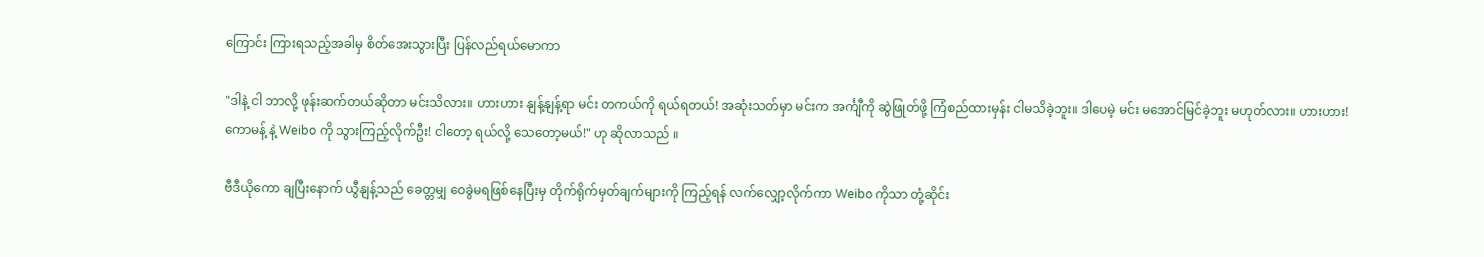ကြောင်း ကြားရသည့်အခါမှ စိတ်အေးသွားပြီး ပြန်လည်ရယ်မောကာ

"ဒါနဲ့ ငါ ဘာလို့ ဖုန်းဆက်တယ်ဆိုတာ မင်းသိလား။ ဟားဟား နျန့်နျန့်ရာ မင်း တကယ်ကို ရယ်ရတယ်! အဆုံးသတ်မှာ မင်းက အင်္ကျီကို ဆွဲဖြုတ်ဖို့ ကြံစည်ထားမှန်း ငါမသိခဲ့ဘူး။ ဒါပေမဲ့ မင်း မအောင်မြင်ခဲ့ဘူး မဟုတ်လား။ ဟားဟား! ကောမန့် နဲ့ Weibo ကို သွားကြည့်လိုက်ဦး! ငါတော့ ရယ်လို့ သေတော့မယ်!" ဟု ဆိုလာသည် ။

ဗီဒီယိုကော ချပြီးနောက် ယွီနျန့်သည် ခေတ္တမျှ ဝေခွဲမရဖြစ်နေပြီးမှ တိုက်ရိုက်မှတ်ချက်များကို ကြည့်ရန် လက်လျှော့လိုက်ကာ Weibo ကိုသာ တုံ့ဆိုင်း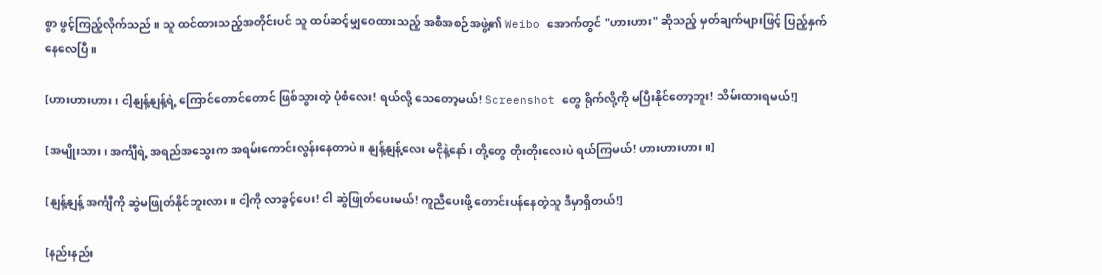စွာ ဖွင့်ကြည့်လိုက်သည် ။ သူ ထင်ထားသည့်အတိုင်းပင် သူ ထပ်ဆင့်မျှဝေထားသည့် အစီအစဉ်အဖွဲ့၏ Weibo အောက်တွင် "ဟားဟား" ဆိုသည့် မှတ်ချက်များဖြင့် ပြည့်နှက်နေလေပြီ ။

[ဟားဟားဟား၊ ငါ့နျန့်နျန့်ရဲ့ ကြောင်တောင်တောင် ဖြစ်သွားတဲ့ ပုံစံလေး! ရယ်လို့ သေတော့မယ်! Screenshot တွေ ရိုက်လို့ကို မပြီးနိုင်တော့ဘူး! သိမ်းထားရမယ်!]

[အမျိုးသား၊ အင်္ကျီရဲ့ အရည်အသွေးက အရမ်းကောင်းလွန်းနေတာပဲ။ နျန့်နျန့်လေး မငိုနဲ့နော်၊ တို့တွေ တိုးတိုးလေးပဲ ရယ်ကြမယ်! ဟားဟားဟား။]

[နျန့်နျန့် အင်္ကျီကို ဆွဲမဖြုတ်နိုင်ဘူးလား။ ငါ့ကို လာခွင့်ပေး! ငါ ဆွဲဖြုတ်ပေးမယ်! ကူညီပေးဖို့ တောင်းပန်နေတဲ့သူ ဒီမှာရှိတယ်!]

[နည်းနည်း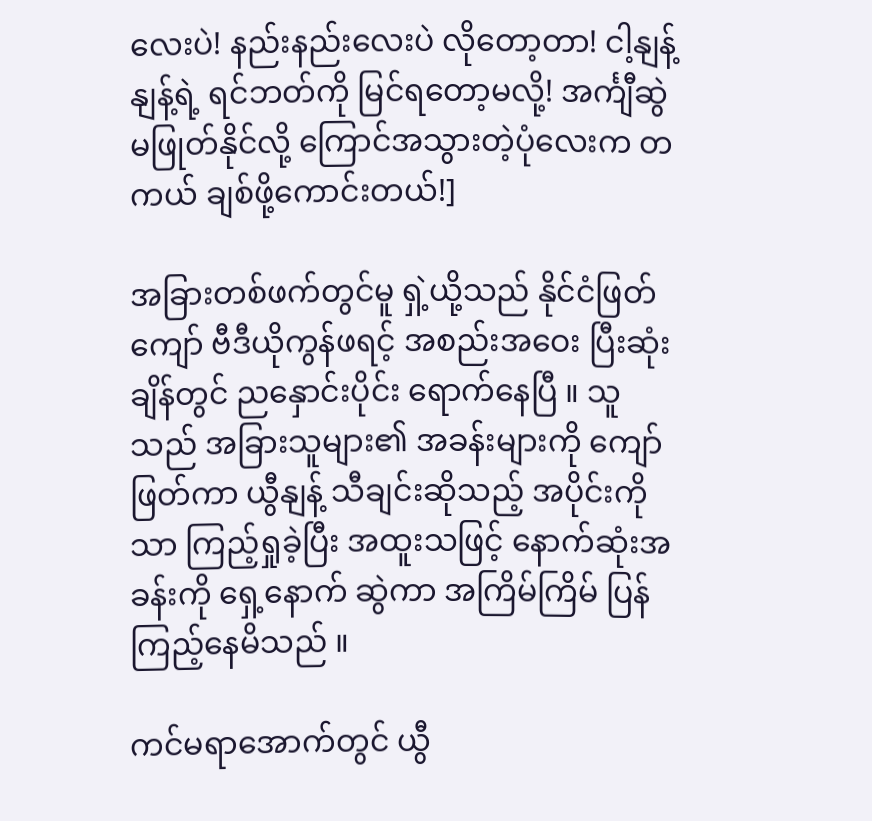လေးပဲ! နည်းနည်းလေးပဲ လိုတော့တာ! ငါ့နျန့်နျန့်ရဲ့ ရင်ဘတ်ကို မြင်ရတော့မလို့! အင်္ကျီဆွဲမဖြုတ်နိုင်လို့ ကြောင်အသွားတဲ့ပုံလေးက တကယ် ချစ်ဖို့ကောင်းတယ်!]

အခြားတစ်ဖက်တွင်မူ ရှဲ့ယို့သည် နိုင်ငံဖြတ်ကျော် ဗီဒီယိုကွန်ဖရင့် အစည်းအဝေး ပြီးဆုံးချိန်တွင် ညနှောင်းပိုင်း ရောက်နေပြီ ။ သူသည် အခြားသူများ၏ အခန်းများကို ကျော်ဖြတ်ကာ ယွီနျန့် သီချင်းဆိုသည့် အပိုင်းကိုသာ ကြည့်ရှုခဲ့ပြီး အထူးသဖြင့် နောက်ဆုံးအခန်းကို ရှေ့နောက် ဆွဲကာ အကြိမ်ကြိမ် ပြန်ကြည့်နေမိသည် ။

ကင်မရာအောက်တွင် ယွီ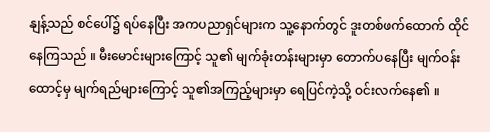နျန့်သည် စင်ပေါ်၌ ရပ်နေပြီး အကပညာရှင်များက သူ့နောက်တွင် ဒူးတစ်ဖက်ထောက် ထိုင်နေကြသည် ။ မီးမောင်းများကြောင့် သူ၏ မျက်ခုံးတန်းများမှာ တောက်ပနေပြီး မျက်ဝန်းထောင့်မှ မျက်ရည်များကြောင့် သူ၏အကြည့်များမှာ ရေပြင်ကဲ့သို့ ဝင်းလက်နေ၏ ။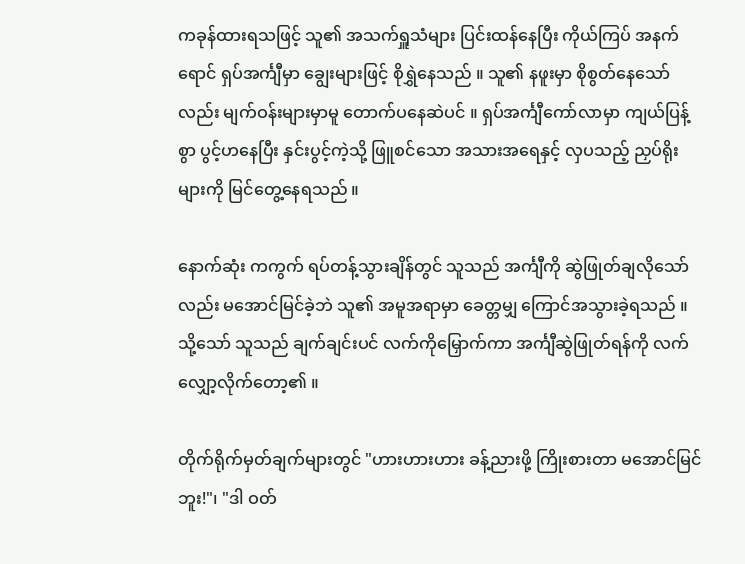ကခုန်ထားရသဖြင့် သူ၏ အသက်ရှူသံများ ပြင်းထန်နေပြီး ကိုယ်ကြပ် အနက်ရောင် ရှပ်အင်္ကျီမှာ ချွေးများဖြင့် စိုရွှဲနေသည် ။ သူ၏ နဖူးမှာ စိုစွတ်နေသော်လည်း မျက်ဝန်းများမှာမူ တောက်ပနေဆဲပင် ။ ရှပ်အင်္ကျီကော်လာမှာ ကျယ်ပြန့်စွာ ပွင့်ဟနေပြီး နှင်းပွင့်ကဲ့သို့ ဖြူစင်သော အသားအရေနှင့် လှပသည့် ညှပ်ရိုးများကို မြင်တွေ့နေရသည် ။

နောက်ဆုံး ကကွက် ရပ်တန့်သွားချိန်တွင် သူသည် အင်္ကျီကို ဆွဲဖြုတ်ချလိုသော်လည်း မအောင်မြင်ခဲ့ဘဲ သူ၏ အမူအရာမှာ ခေတ္တမျှ ကြောင်အသွားခဲ့ရသည် ။ သို့သော် သူသည် ချက်ချင်းပင် လက်ကိုမြှောက်ကာ အင်္ကျီဆွဲဖြုတ်ရန်ကို လက်လျှော့လိုက်တော့၏ ။

တိုက်ရိုက်မှတ်ချက်များတွင် "ဟားဟားဟား ခန့်ညားဖို့ ကြိုးစားတာ မအောင်မြင်ဘူး!"၊ "ဒါ ဝတ်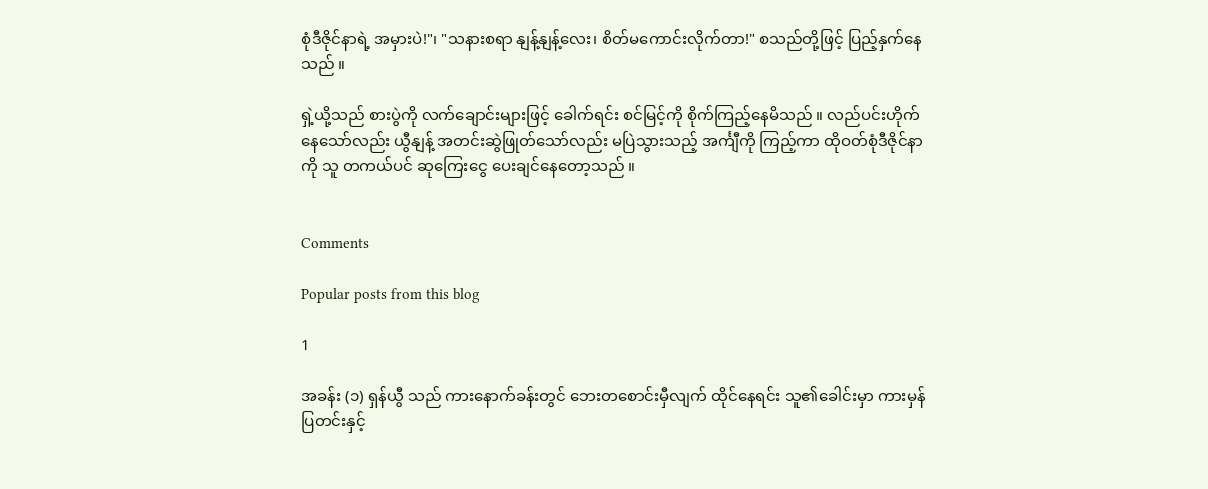စုံဒီဇိုင်နာရဲ့ အမှားပဲ!"၊ "သနားစရာ နျန့်နျန့်လေး၊ စိတ်မကောင်းလိုက်တာ!" စသည်တို့ဖြင့် ပြည့်နှက်နေသည် ။

ရှဲ့ယို့သည် စားပွဲကို လက်ချောင်းများဖြင့် ခေါက်ရင်း စင်မြင့်ကို စိုက်ကြည့်နေမိသည် ။ လည်ပင်းဟိုက်နေသော်လည်း ယွီနျန့် အတင်းဆွဲဖြုတ်သော်လည်း မပြဲသွားသည့် အင်္ကျီကို ကြည့်ကာ ထိုဝတ်စုံဒီဇိုင်နာကို သူ တကယ်ပင် ဆုကြေးငွေ ပေးချင်နေတော့သည် ။


Comments

Popular posts from this blog

1

အခန်း (၁) ရှန်ယွီ သည် ကားနောက်ခန်းတွင် ဘေးတစောင်းမှီလျက် ထိုင်နေရင်း သူ၏ခေါင်းမှာ ကားမှန်ပြတင်းနှင့်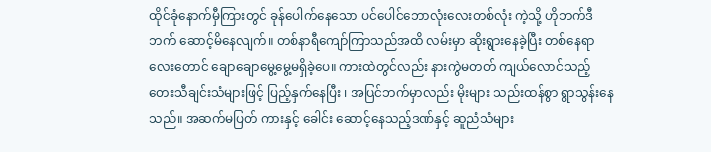ထိုင်ခုံနောက်မှီကြားတွင် ခုန်ပေါက်နေသော ပင်ပေါင်ဘောလုံးလေးတစ်လုံး ကဲ့သို့ ဟိုဘက်ဒီဘက် ဆောင့်မိနေလျက်။ တစ်နာရီကျော်ကြာသည်အထိ လမ်းမှာ ဆိုးရွားနေခဲ့ပြီး တစ်နေရာလေးတောင် ချောချောမွေ့မွေ့မရှိခဲ့ပေ။ ကားထဲတွင်လည်း နားကွဲမတတ် ကျယ်လောင်သည့် တေးသီချင်းသံများဖြင့် ပြည့်နှက်နေပြီး ၊ အပြင်ဘက်မှာလည်း မိုးများ သည်းထန်စွာ ရွာသွန်းနေသည်။ အဆက်မပြတ် ကားနှင့် ခေါင်း ဆောင့်နေသည့်ဒဏ်နှင့် ဆူညံသံများ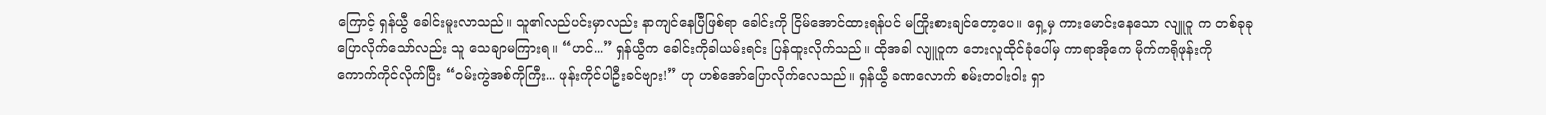ကြောင့် ရှန်ယွီ ခေါင်းမူးလာသည်။ သူ၏လည်ပင်းမှာလည်း နာကျင်နေပြီဖြစ်ရာ ခေါင်းကို ငြိမ်အောင်ထားရန်ပင် မကြိုးစားချင်တော့ပေ။ ရှေ့မှ ကားမောင်းနေသော လျူဝူ က တစ်ခုခုပြောလိုက်သော်လည်း သူ သေချာမကြားရ။ “ဟင်...” ရှန်ယွီက ခေါင်းကိုခါယမ်းရင်း ပြန်ထူးလိုက်သည်။ ထိုအခါ လျူဝူက ဘေးလူထိုင်ခုံပေါ်မှ ကာရာအိုကေ မိုက်ကရိုဖုန်းကို ကောက်ကိုင်လိုက်ပြီး “ဝမ်းကွဲအစ်ကိုကြီး... ဖုန်းကိုင်ပါဦးခင်ဗျား!” ဟု ဟစ်အော်ပြောလိုက်လေသည်။ ရှန်ယွီ ခဏလောက် စမ်းတဝါးဝါး ရှာ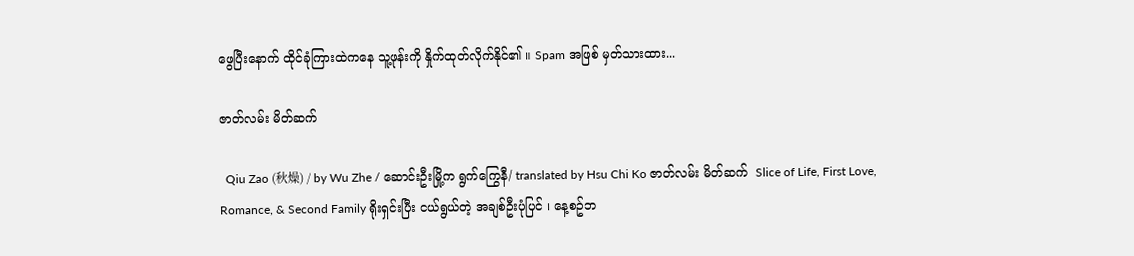ဖွေပြီးနောက် ထိုင်ခုံကြားထဲကနေ သူ့ဖုန်းကို နှိုက်ထုတ်လိုက်နိုင်၏ ။ Spam အဖြစ် မှတ်သားထား...

ဇာတ်လမ်း မိတ်ဆက်

  Qiu Zao (秋燥) / by Wu Zhe / ဆောင်းဦးမြို့က ရွက်ကြွေနီ/ translated by Hsu Chi Ko ဇာတ်လမ်း မိတ်ဆက်  Slice of Life, First Love, Romance, & Second Family ရိုးရှင်းပြီး ငယ်ရွယ်တဲ့ အချစ်ဦးပုံပြင် ၊ နေ့စဥ်ဘ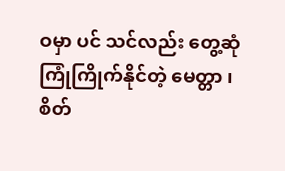ဝမှာ ပင် သင်လည်း တွေ့ဆုံ ကြုံကြိုက်နိုင်တဲ့ မေတ္တာ ၊  စိတ်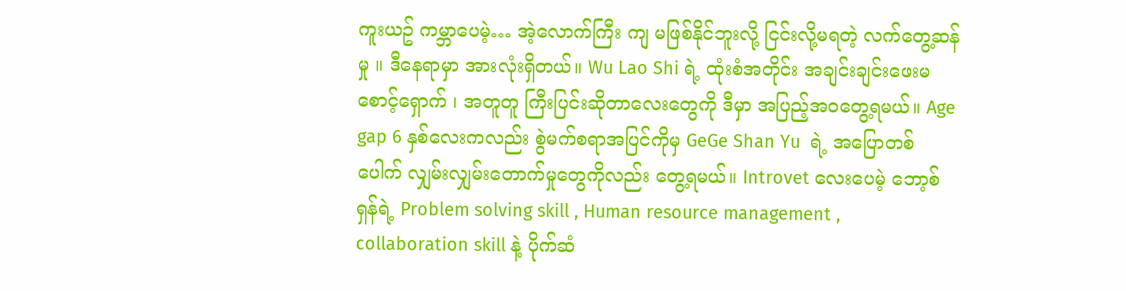ကူးယဥ် ကမ္ဘာပေမဲ့… အဲ့လောက်ကြီး ကျ မဖြစ်နိုင်ဘူးလို့ ငြင်းလို့မရတဲ့ လက်တွေ့ဆန်မှု ။ ဒီနေရာမှာ အားလုံးရှိတယ်။ Wu Lao Shi ရဲ့ ထုံးစံအတိုင်း အချင်းချင်းဖေးမ စောင့်‌ရှောက် ၊ အတူတူ ကြီးပြင်းဆိုတာလေးတွေကို ဒီမှာ အပြည့်အဝတွေ့ရမယ်။ Age gap 6 နှစ်လေးကလည်း စွဲမက်စရာအပြင်ကိုမှ GeGe Shan Yu  ရဲ့ အပြောတစ်ပေါက် လျှမ်းလျှမ်းတောက်မှုတွေကိုလည်း တွေ့ရမယ်။ Introvet လေးပေမဲ့ ဘော့စ်ရှန်ရဲ့ Problem solving skill , Human resource management , collaboration skill နဲ့ ပိုက်ဆံ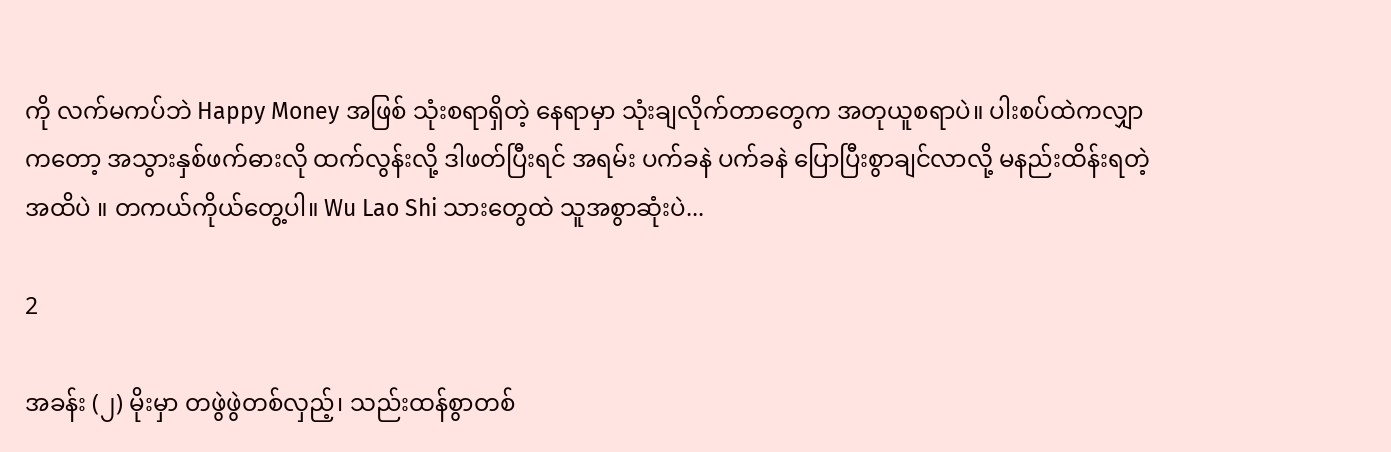ကို လက်မကပ်ဘဲ Happy Money အဖြစ် သုံးစရာရှိတဲ့ နေရာမှာ သုံးချလိုက်တာတွေက အတုယူစရာပဲ။ ပါးစပ်ထဲကလျှာကတော့ အသွားနှစ်ဖက်ဓားလို ထက်လွန်းလို့ ဒါဖတ်ပြီးရင် အရမ်း ပက်ခနဲ ပက်ခနဲ ပြောပြီးစွာချင်လာလို့ မနည်းထိန်းရတဲ့အထိပဲ ။ တကယ်ကိုယ်တွေ့ပါ။ Wu Lao Shi သားတွေထဲ သူအစွာဆုံးပဲ...

2

အခန်း (၂) မိုးမှာ တဖွဲဖွဲတစ်လှည့်၊ သည်းထန်စွာတစ်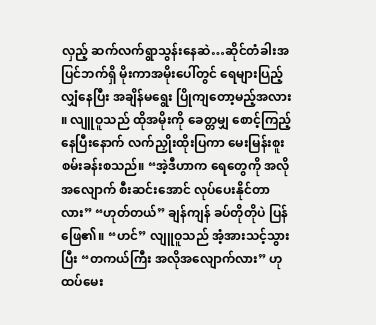လှည့် ဆက်လက်ရွာသွန်းနေဆဲ…ဆိုင်တံခါးအပြင်ဘက်ရှိ မိုးကာအမိုးပေါ်တွင် ရေများပြည့်လျှံနေပြီး အချိန်မရွေး ပြိုကျတော့မည့်အလား ။ လျူဝူသည် ထိုအမိုးကို ခေတ္တမျှ စောင့်ကြည့်နေပြီးနောက် လက်ညှိုးထိုးပြကာ မေးမြန်းစူးစမ်းခန်းစသည်။ “အဲ့ဒီဟာက ရေတွေကို အလိုအလျောက် စီးဆင်းအောင် လုပ်ပေးနိုင်တာလား” “ဟုတ်တယ်” ချန်ကျန် ခပ်တိုတိုပဲ ပြန်ဖြေ၏။ “ဟင်” လျူဝူသည် အံ့အားသင့်သွားပြီး “တကယ်ကြီး အလိုအလျောက်လား” ဟု ထပ်မေး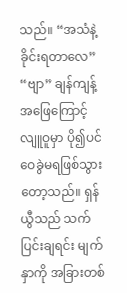သည်။ “အသံနဲ့ ခိုင်းရတာလေ” “ဗျာ” ချန်ကျန့် အဖြေကြောင့် လျူဝူမှာ ပို၍ပင် ဝေခွဲမရဖြစ်သွားတော့သည်။ ရှန်ယွီသည် သက်ပြင်းချရင်း မျက်နှာကို အခြားတစ်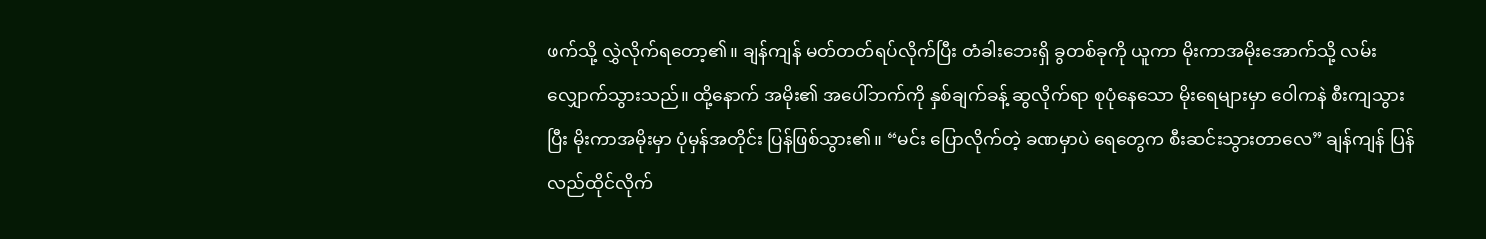ဖက်သို့ လွှဲလိုက်ရ‌တော့၏။ ချန်ကျန် မတ်တတ်ရပ်လိုက်ပြီး တံခါးဘေးရှိ ခွတစ်ခုကို ယူကာ မိုးကာအမိုးအောက်သို့ လမ်းလျှောက်သွားသည်။ ထို့နောက် အမိုး၏ အပေါ်ဘက်ကို နှစ်ချက်ခန့် ဆွလိုက်ရာ စုပုံနေသော မိုးရေများမှာ ဝေါကနဲ စီးကျသွားပြီး မိုးကာအမိုးမှာ ပုံမှန်အတိုင်း ပြန်ဖြစ်သွား၏။ “မင်း ပြောလိုက်တဲ့ ခဏမှာပဲ ရေတွေက စီးဆင်းသွားတာလေ” ချန်ကျန် ပြန်လည်ထိုင်လိုက်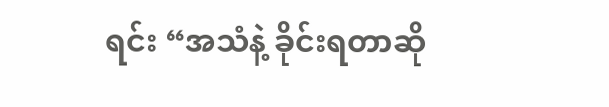ရင်း “အသံနဲ့ ခိုင်းရတာဆို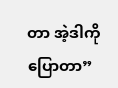တာ အဲ့ဒါကို ပြောတာ”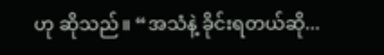ဟု ဆိုသည်။ “အသံနဲ့ ခိုင်းရတယ်ဆို...